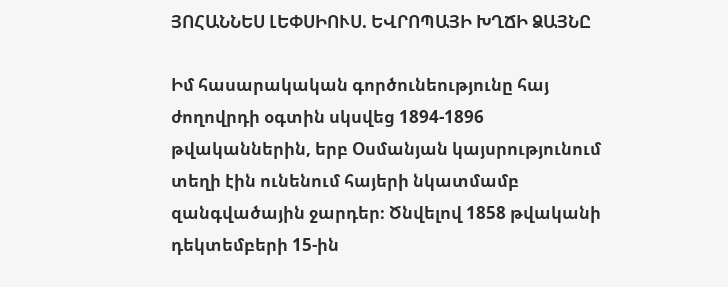ՅՈՀԱՆՆԵՍ ԼԵՓՍԻՈՒՍ. ԵՎՐՈՊԱՅԻ ԽՂՃԻ ՁԱՅՆԸ

Իմ հասարակական գործունեությունը հայ ժողովրդի օգտին սկսվեց 1894-1896 թվականներին, երբ Օսմանյան կայսրությունում տեղի էին ունենում հայերի նկատմամբ զանգվածային ջարդեր։ Ծնվելով 1858 թվականի դեկտեմբերի 15-ին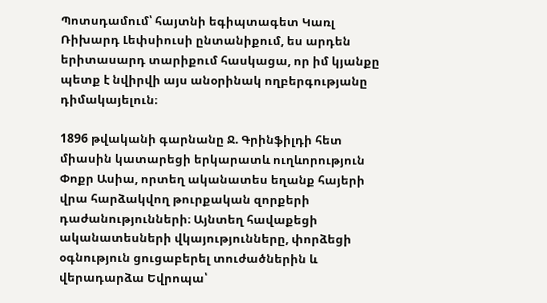Պոտսդամում՝ հայտնի եգիպտագետ Կառլ Ռիխարդ Լեփսիուսի ընտանիքում, ես արդեն երիտասարդ տարիքում հասկացա, որ իմ կյանքը պետք է նվիրվի այս անօրինակ ողբերգությանը դիմակայելուն։

1896 թվականի գարնանը Ջ. Գրինֆիլդի հետ միասին կատարեցի երկարատև ուղևորություն Փոքր Ասիա, որտեղ ականատես եղանք հայերի վրա հարձակվող թուրքական զորքերի դաժանությունների։ Այնտեղ հավաքեցի ականատեսների վկայությունները, փորձեցի օգնություն ցուցաբերել տուժածներին և վերադարձա Եվրոպա՝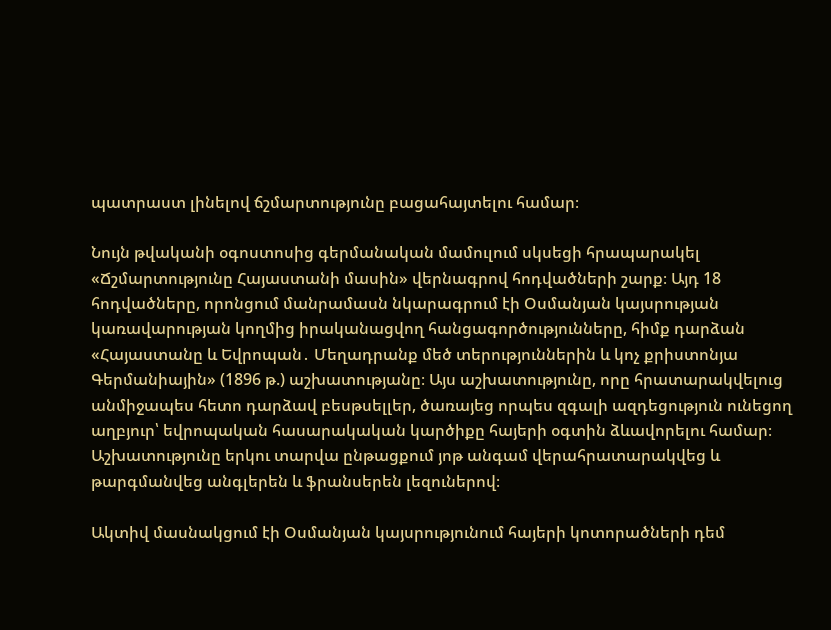պատրաստ լինելով ճշմարտությունը բացահայտելու համար։

Նույն թվականի օգոստոսից գերմանական մամուլում սկսեցի հրապարակել «Ճշմարտությունը Հայաստանի մասին» վերնագրով հոդվածների շարք։ Այդ 18 հոդվածները, որոնցում մանրամասն նկարագրում էի Օսմանյան կայսրության կառավարության կողմից իրականացվող հանցագործությունները, հիմք դարձան «Հայաստանը և Եվրոպան․ Մեղադրանք մեծ տերություններին և կոչ քրիստոնյա Գերմանիային» (1896 թ.) աշխատությանը։ Այս աշխատությունը, որը հրատարակվելուց անմիջապես հետո դարձավ բեսթսելլեր, ծառայեց որպես զգալի ազդեցություն ունեցող աղբյուր՝ եվրոպական հասարակական կարծիքը հայերի օգտին ձևավորելու համար։ Աշխատությունը երկու տարվա ընթացքում յոթ անգամ վերահրատարակվեց և թարգմանվեց անգլերեն և ֆրանսերեն լեզուներով։

Ակտիվ մասնակցում էի Օսմանյան կայսրությունում հայերի կոտորածների դեմ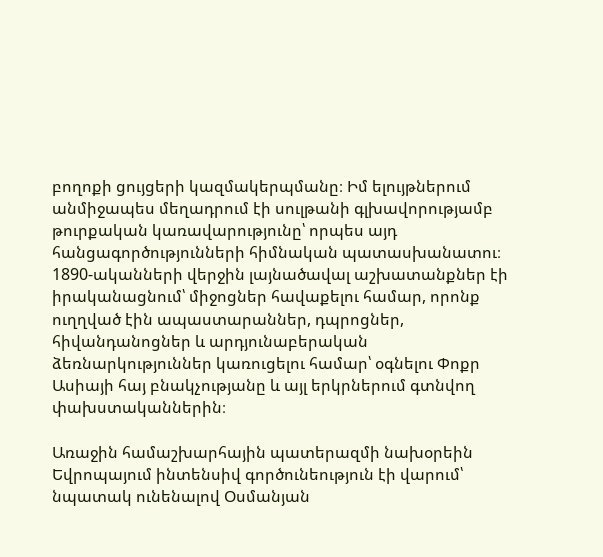բողոքի ցույցերի կազմակերպմանը։ Իմ ելույթներում անմիջապես մեղադրում էի սուլթանի գլխավորությամբ թուրքական կառավարությունը՝ որպես այդ հանցագործությունների հիմնական պատասխանատու։ 1890-ականների վերջին լայնածավալ աշխատանքներ էի իրականացնում՝ միջոցներ հավաքելու համար, որոնք ուղղված էին ապաստարաններ, դպրոցներ, հիվանդանոցներ և արդյունաբերական ձեռնարկություններ կառուցելու համար՝ օգնելու Փոքր Ասիայի հայ բնակչությանը և այլ երկրներում գտնվող փախստականներին։

Առաջին համաշխարհային պատերազմի նախօրեին Եվրոպայում ինտենսիվ գործունեություն էի վարում՝ նպատակ ունենալով Օսմանյան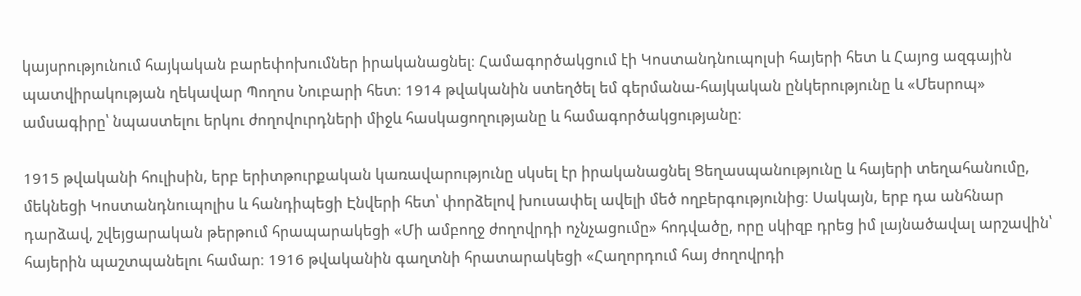կայսրությունում հայկական բարեփոխումներ իրականացնել։ Համագործակցում էի Կոստանդնուպոլսի հայերի հետ և Հայոց ազգային պատվիրակության ղեկավար Պողոս Նուբարի հետ։ 1914 թվականին ստեղծել եմ գերմանա-հայկական ընկերությունը և «Մեսրոպ» ամսագիրը՝ նպաստելու երկու ժողովուրդների միջև հասկացողությանը և համագործակցությանը։

1915 թվականի հուլիսին, երբ երիտթուրքական կառավարությունը սկսել էր իրականացնել Ցեղասպանությունը և հայերի տեղահանումը, մեկնեցի Կոստանդնուպոլիս և հանդիպեցի Էնվերի հետ՝ փորձելով խուսափել ավելի մեծ ողբերգությունից։ Սակայն, երբ դա անհնար դարձավ, շվեյցարական թերթում հրապարակեցի «Մի ամբողջ ժողովրդի ոչնչացումը» հոդվածը, որը սկիզբ դրեց իմ լայնածավալ արշավին՝ հայերին պաշտպանելու համար։ 1916 թվականին գաղտնի հրատարակեցի «Հաղորդում հայ ժողովրդի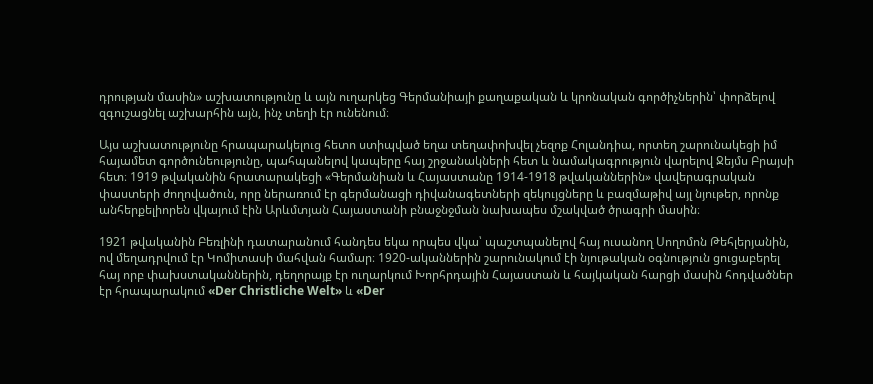դրության մասին» աշխատությունը և այն ուղարկեց Գերմանիայի քաղաքական և կրոնական գործիչներին՝ փորձելով զգուշացնել աշխարհին այն, ինչ տեղի էր ունենում։

Այս աշխատությունը հրապարակելուց հետո ստիպված եղա տեղափոխվել չեզոք Հոլանդիա, որտեղ շարունակեցի իմ հայամետ գործունեությունը, պահպանելով կապերը հայ շրջանակների հետ և նամակագրություն վարելով Ջեյմս Բրայսի հետ։ 1919 թվականին հրատարակեցի «Գերմանիան և Հայաստանը 1914-1918 թվականներին» վավերագրական փաստերի ժողովածուն, որը ներառում էր գերմանացի դիվանագետների զեկույցները և բազմաթիվ այլ նյութեր, որոնք անհերքելիորեն վկայում էին Արևմտյան Հայաստանի բնաջնջման նախապես մշակված ծրագրի մասին։

1921 թվականին Բեռլինի դատարանում հանդես եկա որպես վկա՝ պաշտպանելով հայ ուսանող Սողոմոն Թեհլերյանին, ով մեղադրվում էր Կոմիտասի մահվան համար։ 1920-ականներին շարունակում էի նյութական օգնություն ցուցաբերել հայ որբ փախստականներին, դեղորայք էր ուղարկում Խորհրդային Հայաստան և հայկական հարցի մասին հոդվածներ էր հրապարակում «Der Christliche Welt» և «Der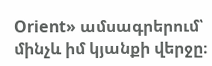Orient» ամսագրերում՝ մինչև իմ կյանքի վերջը։